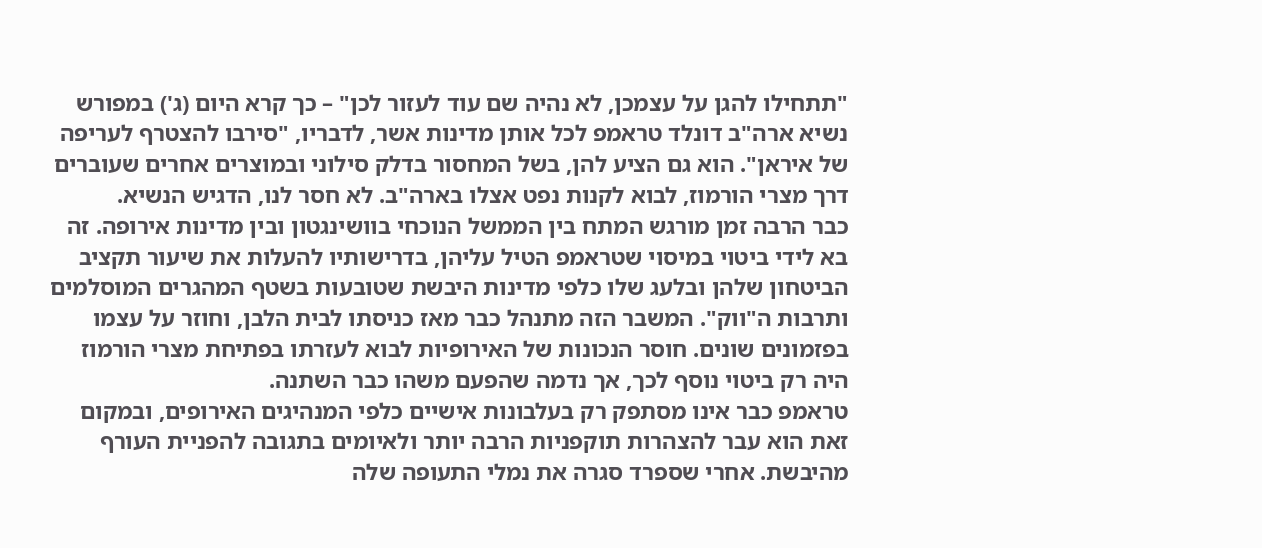"תתחילו להגן על עצמכן, לא נהיה שם עוד לעזור לכן" – כך קרא היום (ג') במפורש נשיא ארה"ב דונלד טראמפ לכל אותן מדינות אשר, לדבריו, "סירבו להצטרף לעריפה של איראן". הוא גם הציע להן, בשל המחסור בדלק סילוני ובמוצרים אחרים שעוברים דרך מצרי הורמוז, לבוא לקנות נפט אצלו בארה"ב. לא חסר לנו, הדגיש הנשיא.
כבר הרבה זמן מורגש המתח בין הממשל הנוכחי בוושינגטון ובין מדינות אירופה. זה בא לידי ביטוי במיסוי שטראמפ הטיל עליהן, בדרישותיו להעלות את שיעור תקציב הביטחון שלהן ובלעג שלו כלפי מדינות היבשת שטובעות בשטף המהגרים המוסלמים ותרבות ה"ווק". המשבר הזה מתנהל כבר מאז כניסתו לבית הלבן, וחוזר על עצמו בפזמונים שונים. חוסר הנכונות של האירופיות לבוא לעזרתו בפתיחת מצרי הורמוז היה רק ביטוי נוסף לכך, אך נדמה שהפעם משהו כבר השתנה.
טראמפ כבר אינו מסתפק רק בעלבונות אישיים כלפי המנהיגים האירופים, ובמקום זאת הוא עבר להצהרות תוקפניות הרבה יותר ולאיומים בתגובה להפניית העורף מהיבשת. אחרי שספרד סגרה את נמלי התעופה שלה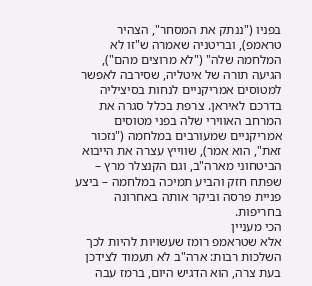בפניו ("ננתק את המסחר", הצהיר טראמפ), ובריטניה שאמרה ש"זו לא המלחמה שלה" ("לא מרוצים מהם"), הגיעה תורה של איטליה, שסירבה לאפשר למטוסים אמריקניים לנחות בסיציליה בדרכם לאיראן. צרפת בכלל סגרה את המרחב האווירי שלה בפני מטוסים אמריקניים שמעורבים במלחמה ("נזכור זאת", הוא אמר), שווייץ עצרה את הייבוא הביטחוני מארה"ב, וגם הקנצלר מרץ – שפתח חזק והביע תמיכה במלחמה – ביצע פניית פרסה וביקר אותה באחרונה בחריפות.
הכי מעניין
אלא שטראמפ רומז שעשויות להיות לכך השלכות רבות: ארה"ב לא תעמוד לצידכן בעת צרה, הוא הדגיש היום, ברמז עבה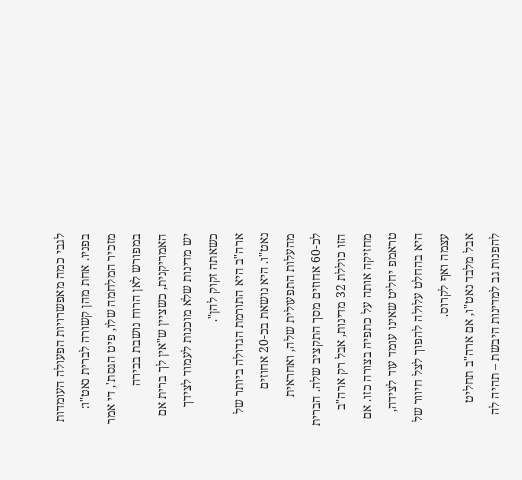לגבי כמה מאפשרויות הפעולה העומדות בפניו. אחת מהן קשורה לברית נאט"ו: מזכיר המלחמה שלו, פיט הגסת', די אמר במפורש לאן הרוח נושבת בבירה האמריקנית, כשציין ש"אין לך ברית אם יש מדינות שלא מוכנות לעמוד לצידך כשאתה זקוק להן".
ארה"ב היא התורמת הגדולה ביותר של נאט"ו. היא נושאת בכ-20 אחוזים מהעלות התפעולית שלה, ואחראית לכ-60 אחוזים מסך התקציב שלה. הברית הזו כוללת 32 מדינות, אבל רק ארה"ב מחזיקה אותה על כתפיה בצורה כזו. אם טראמפ יחליט שאינו עומד עוד לצידה, היא בהחלט עלולה להפוך לצל חיוור של עצמה ואף לקרוס.
אבל מלבד נאט"ו, אם ארה"ב תחליט להפנות גב למדינות היבשת – תהיה לה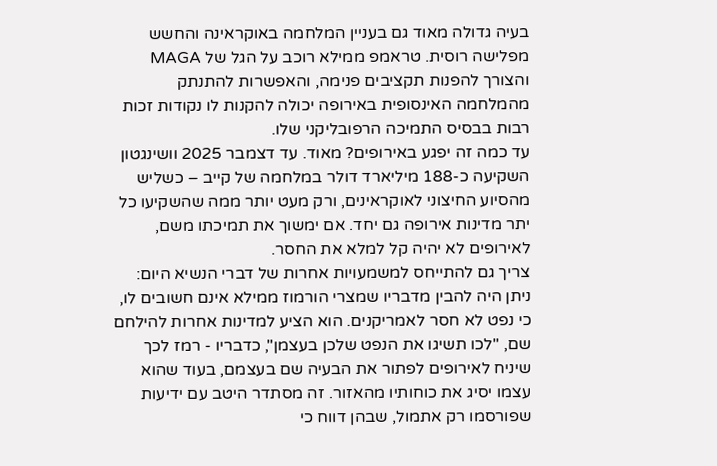בעיה גדולה מאוד גם בעניין המלחמה באוקראינה והחשש מפלישה רוסית. טראמפ ממילא רוכב על הגל של MAGA והצורך להפנות תקציבים פנימה, והאפשרות להתנתק מהמלחמה האינסופית באירופה יכולה להקנות לו נקודות זכות רבות בבסיס התמיכה הרפובליקני שלו.
עד כמה זה יפגע באירופים? מאוד. עד דצמבר 2025 וושינגטון השקיעה כ-188 מיליארד דולר במלחמה של קייב – כשליש מהסיוע החיצוני לאוקראינים, ורק מעט יותר ממה שהשקיעו כל יתר מדינות אירופה גם יחד. אם ימשוך את תמיכתו משם, לאירופים לא יהיה קל למלא את החסר.
צריך גם להתייחס למשמעויות אחרות של דברי הנשיא היום: ניתן היה להבין מדבריו שמצרי הורמוז ממילא אינם חשובים לו, כי נפט לא חסר לאמריקנים. הוא הציע למדינות אחרות להילחם שם, "לכו תשיגו את הנפט שלכן בעצמן", כדבריו - רמז לכך שיניח לאירופים לפתור את הבעיה שם בעצמם, בעוד שהוא עצמו יסיג את כוחותיו מהאזור. זה מסתדר היטב עם ידיעות שפורסמו רק אתמול, שבהן דווח כי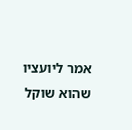אמר ליועציו שהוא שוקל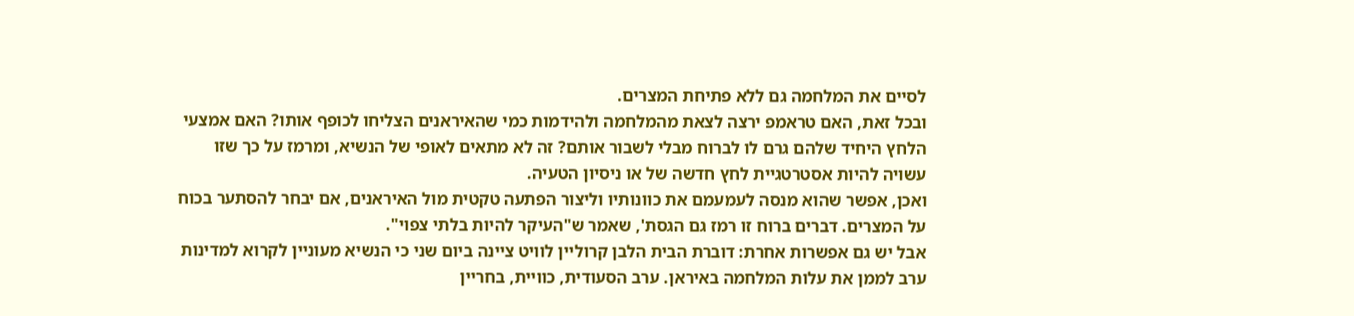לסיים את המלחמה גם ללא פתיחת המצרים.
ובכל זאת, האם טראמפ ירצה לצאת מהמלחמה ולהידמות כמי שהאיראנים הצליחו לכופף אותו? האם אמצעי הלחץ היחיד שלהם גרם לו לברוח מבלי לשבור אותם? זה לא מתאים לאופי של הנשיא, ומרמז על כך שזו עשויה להיות אסטרטגיית לחץ חדשה של או ניסיון הטעיה.
ואכן, אפשר שהוא מנסה לעמעמם את כוונותיו וליצור הפתעה טקטית מול האיראנים, אם יבחר להסתער בכוח על המצרים. דברים ברוח זו רמז גם הגסת', שאמר ש"העיקר להיות בלתי צפוי".
אבל יש גם אפשרות אחרת: דוברת הבית הלבן קרוליין לוויט ציינה ביום שני כי הנשיא מעוניין לקרוא למדינות ערב לממן את עלות המלחמה באיראן. ערב הסעודית, כוויית, בחריין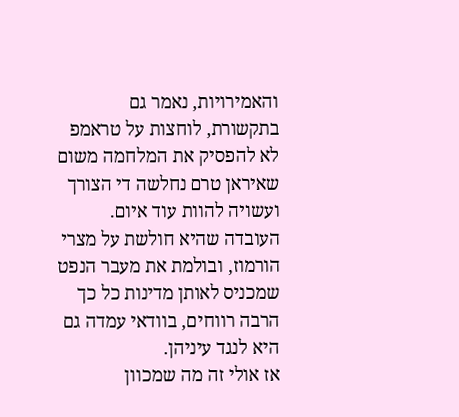והאמירויות, נאמר גם בתקשורת, לוחצות על טראמפ לא להפסיק את המלחמה משום שאיראן טרם נחלשה די הצורך ועשויה להוות עוד איום. העובדה שהיא חולשת על מצרי הורמוז, ובולמת את מעבר הנפט שמכניס לאותן מדינות כל כך הרבה רווחים, בוודאי עמדה גם היא לנגד עיניהן.
אז אולי זה מה שמכוון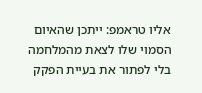אליו טראמפ: ייתכן שהאיום הסמוי שלו לצאת מהמלחמה בלי לפתור את בעיית הפקק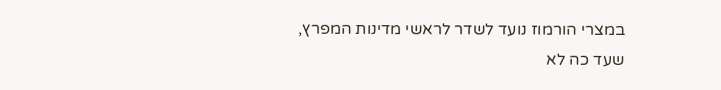במצרי הורמוז נועד לשדר לראשי מדינות המפרץ, שעד כה לא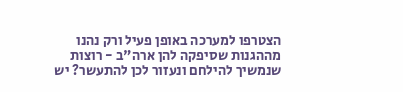הצטרפו למערכה באופן פעיל ורק נהנו מההגנות שסיפקה להן ארה"ב - רוצות שנמשיך להילחם ונעזור לכן להתעשר? יש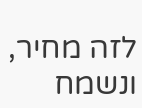לזה מחיר, ונשמח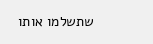שתשלמו אותו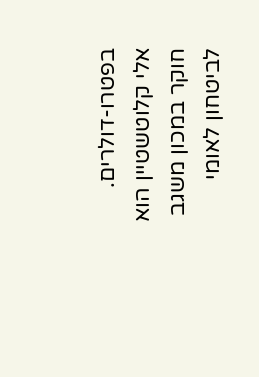בפטרו-דולרים.
אלי קלוטשטיין הוא חוקר במכון משגב לביטחון לאומי